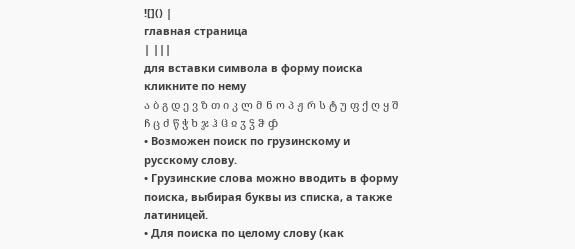![]() |
главная страница
| |||
для вставки символа в форму поиска кликните по нему
ა ბ გ დ ე ვ ზ თ ი კ ლ მ ნ ო პ ჟ რ ს ტ უ ფ ქ ღ ყ შ ჩ ც ძ წ ჭ ხ ჯ ჰ ჱ ჲ ჳ ჴ ჵ ჶ
• Возможен поиск по грузинскому и русскому слову.
• Грузинские слова можно вводить в форму поиска, выбирая буквы из списка, а также латиницей.
• Для поиска по целому слову (как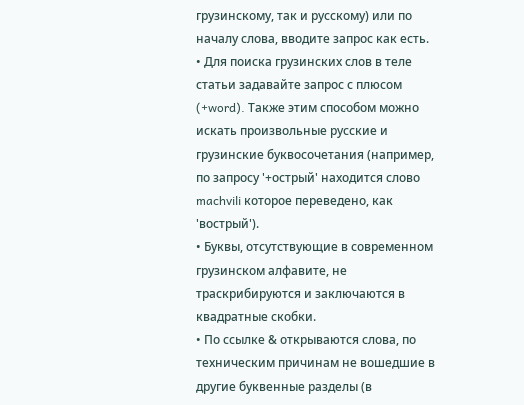грузинскому, так и русскому) или по началу слова, вводите запрос как есть.
• Для поиска грузинских слов в теле статьи задавайте запрос с плюсом (+word). Также этим способом можно искать произвольные русские и грузинские буквосочетания (например, по запросу '+острый' находится слово machvili которое переведено, как 'вострый').
• Буквы, отсутствующие в современном грузинском алфавите, не траскрибируются и заключаются в квадратные скобки.
• По ссылке & открываются слова, по техническим причинам не вошедшие в другие буквенные разделы (в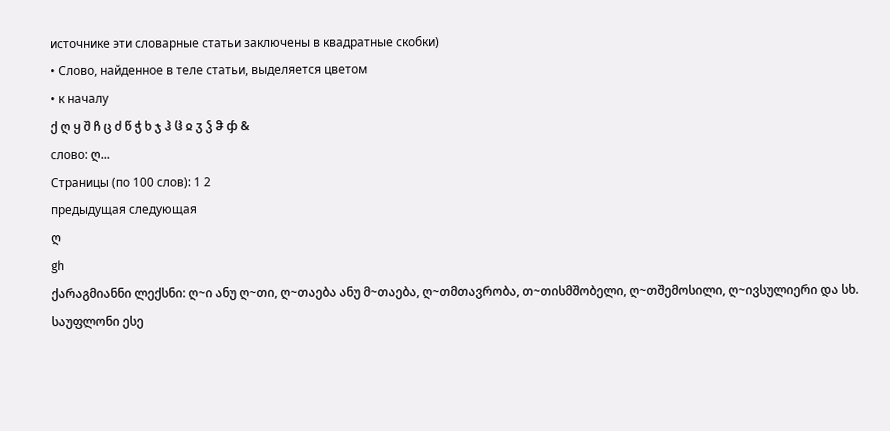источнике эти словарные статьи заключены в квадратные скобки)
• Слово, найденное в теле статьи, выделяется цветом
• к началу
ქ ღ ყ შ ჩ ც ძ წ ჭ ხ ჯ ჰ ჱ ჲ ჳ ჴ ჵ ჶ &
слово: ღ...
Страницы (по 100 слов): 1 2
предыдущая следующая
ღ
gh
ქარაგმიანნი ლექსნი: ღ~ი ანუ ღ~თი, ღ~თაება ანუ მ~თაება, ღ~თმთავრობა, თ~თისმშობელი, ღ~თშემოსილი, ღ~ივსულიერი და სხ. საუფლონი ესე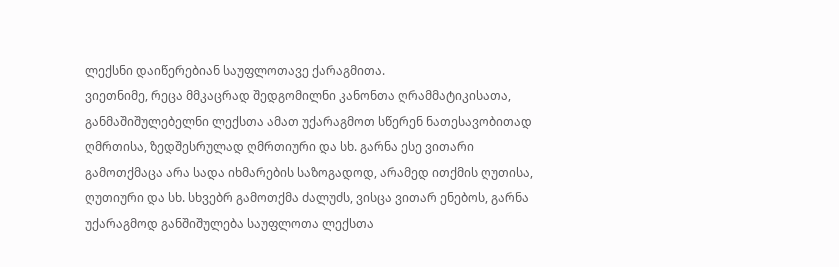ლექსნი დაიწერებიან საუფლოთავე ქარაგმითა.
ვიეთნიმე, რეცა მმკაცრად შედგომილნი კანონთა ღრამმატიკისათა, განმაშიშულებელნი ლექსთა ამათ უქარაგმოთ სწერენ ნათესავობითად ღმრთისა, ზედშესრულად ღმრთიური და სხ. გარნა ესე ვითარი გამოთქმაცა არა სადა იხმარების საზოგადოდ, არამედ ითქმის ღუთისა, ღუთიური და სხ. სხვებრ გამოთქმა ძალუძს, ვისცა ვითარ ენებოს, გარნა უქარაგმოდ განშიშულება საუფლოთა ლექსთა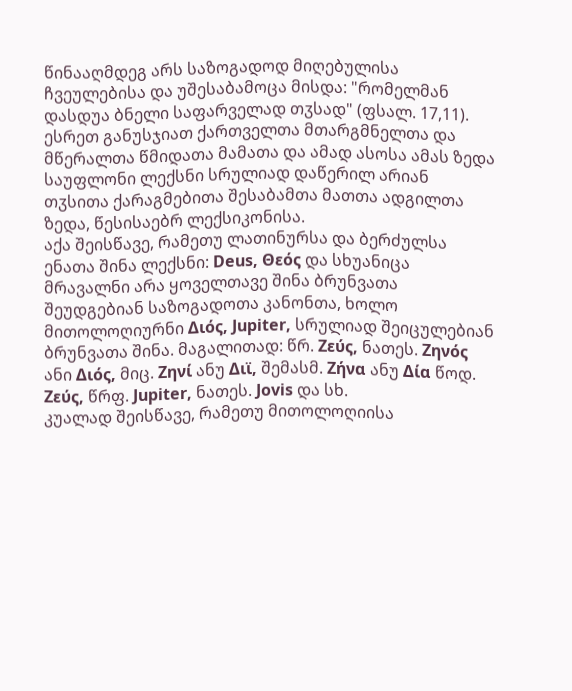წინააღმდეგ არს საზოგადოდ მიღებულისა ჩვეულებისა და უშესაბამოცა მისდა: "რომელმან დასდუა ბნელი საფარველად თჳსად" (ფსალ. 17,11). ესრეთ განუსჯიათ ქართველთა მთარგმნელთა და მწერალთა წმიდათა მამათა და ამად ასოსა ამას ზედა საუფლონი ლექსნი სრულიად დაწერილ არიან თჳსითა ქარაგმებითა შესაბამთა მათთა ადგილთა ზედა, წესისაებრ ლექსიკონისა.
აქა შეისწავე, რამეთუ ლათინურსა და ბერძულსა ენათა შინა ლექსნი: Deus, Θεός და სხუანიცა მრავალნი არა ყოველთავე შინა ბრუნვათა შეუდგებიან საზოგადოთა კანონთა, ხოლო მითოლოღიურნი Διός, Jupiter, სრულიად შეიცულებიან ბრუნვათა შინა. მაგალითად: წრ. Ζεύς, ნათეს. Ζηνός ანი Διός, მიც. Ζηνί ანუ Διϊ, შემასმ. Ζήνα ანუ Δία წოდ. Ζεύς, წრფ. Jupiter, ნათეს. Jovis და სხ.
კუალად შეისწავე, რამეთუ მითოლოღიისა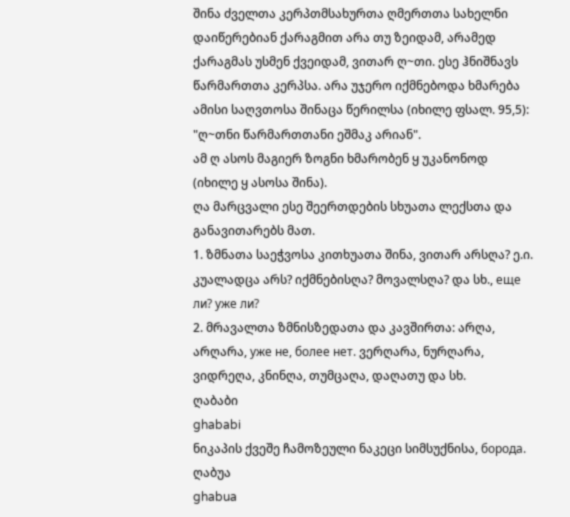შინა ძველთა კერპთმსახურთა ღმერთთა სახელნი დაიწერებიან ქარაგმით არა თუ ზეიდამ, არამედ ქარაგმას უსმენ ქვეიდამ, ვითარ ღ~თი. ესე ჰნიშნავს წარმართთა კერპსა. არა უჯერო იქმნებოდა ხმარება ამისი საღვთოსა შინაცა წერილსა (იხილე ფსალ. 95,5): "ღ~თნი წარმართთანი ეშმაკ არიან".
ამ ღ ასოს მაგიერ ზოგნი ხმარობენ ყ უკანონოდ (იხილე ყ ასოსა შინა).
ღა მარცვალი ესე შეერთდების სხუათა ლექსთა და განავითარებს მათ.
1. ზმნათა საეჭვოსა კითხუათა შინა, ვითარ არსღა? ე.ი. კუალადცა არს? იქმნებისღა? მოვალსღა? და სხ., еще ли? уже ли?
2. მრავალთა ზმნისზედათა და კავშირთა: არღა, არღარა, уже не, более нет. ვერღარა, ნურღარა, ვიდრეღა, კნინღა, თუმცაღა, დაღათუ და სხ.
ღაბაბი
ghababi
ნიკაპის ქვეშე ჩამოზეული ნაკეცი სიმსუქნისა, борода.
ღაბუა
ghabua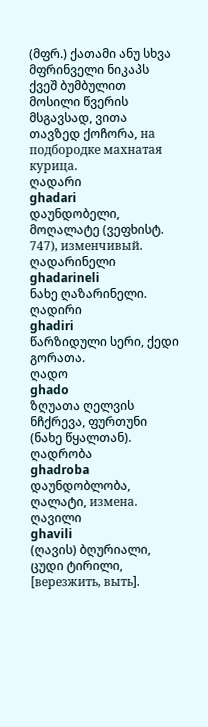(მფრ.) ქათამი ანუ სხვა მფრინველი ნიკაპს ქვეშ ბუმბულით მოსილი წვერის მსგავსად, ვითა თავზედ ქოჩორა, на подбородке махнатая курица.
ღადარი
ghadari
დაუნდობელი, მოღალატე (ვეფხისტ. 747), изменчивый.
ღადარინელი
ghadarineli
ნახე ღაზარინელი.
ღადირი
ghadiri
წარზიდული სერი, ქედი გორათა.
ღადო
ghado
ზღუათა ღელვის ნჩქრევა, ფურთუნი (ნახე წყალთან).
ღადრობა
ghadroba
დაუნდობლობა, ღალატი, измена.
ღავილი
ghavili
(ღავის) ბღურიალი, ცუდი ტირილი, [верезжить, выть].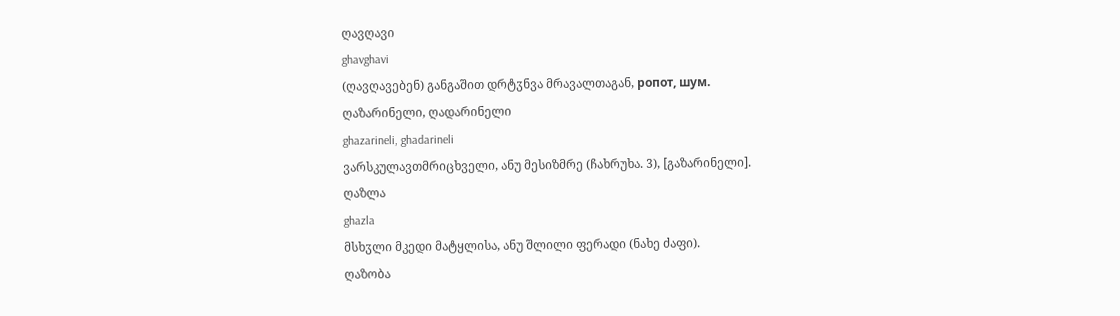ღავღავი
ghavghavi
(ღავღავებენ) განგაშით დრტჳნვა მრავალთაგან, ропот, шум.
ღაზარინელი, ღადარინელი
ghazarineli, ghadarineli
ვარსკულავთმრიცხველი, ანუ მესიზმრე (ჩახრუხა. 3), [გაზარინელი].
ღაზლა
ghazla
მსხჳლი მკედი მატყლისა, ანუ შლილი ფერადი (ნახე ძაფი).
ღაზობა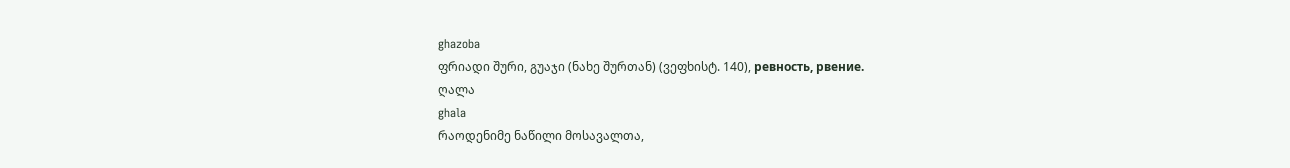ghazoba
ფრიადი შური, გუაჯი (ნახე შურთან) (ვეფხისტ. 140), ревность, рвение.
ღალა
ghala
რაოდენიმე ნაწილი მოსავალთა,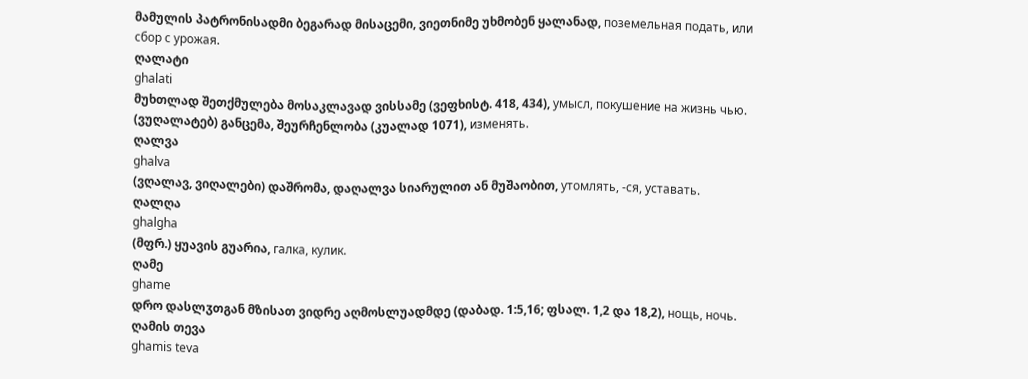მამულის პატრონისადმი ბეგარად მისაცემი, ვიეთნიმე უხმობენ ყალანად, поземельная подать, или сбор с урожая.
ღალატი
ghalati
მუხთლად შეთქმულება მოსაკლავად ვისსამე (ვეფხისტ. 418, 434), умысл, покушение на жизнь чью.
(ვუღალატებ) განცემა, შეურჩენლობა (კუალად 1071), изменять.
ღალვა
ghalva
(ვღალავ, ვიღალები) დაშრომა, დაღალვა სიარულით ან მუშაობით, утомлять, -ся, уставать.
ღალღა
ghalgha
(მფრ.) ყუავის გუარია, галка, кулик.
ღამე
ghame
დრო დასლჳთგან მზისათ ვიდრე აღმოსლუადმდე (დაბად. 1:5,16; ფსალ. 1,2 და 18,2), нощь, ночь.
ღამის თევა
ghamis teva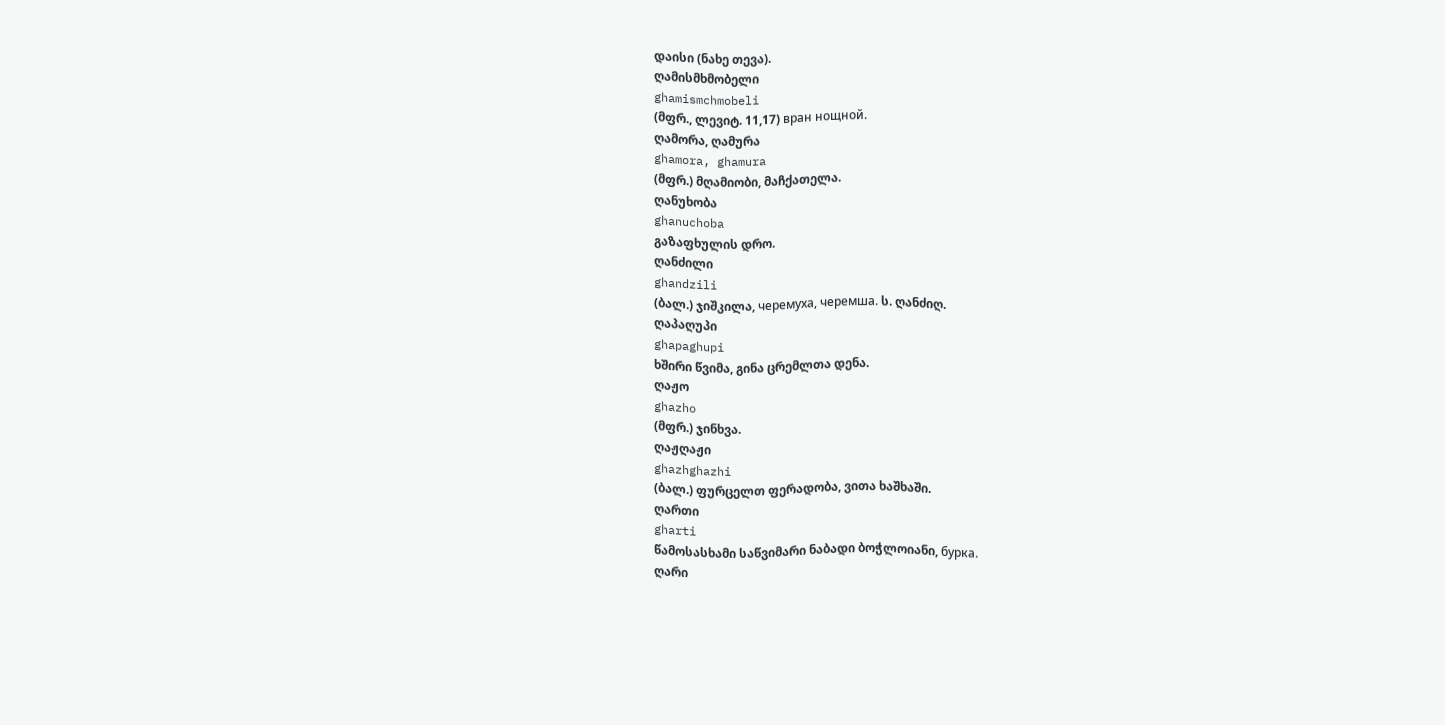დაისი (ნახე თევა).
ღამისმხმობელი
ghamismchmobeli
(მფრ., ლევიტ. 11,17) вран нощной.
ღამორა, ღამურა
ghamora, ghamura
(მფრ.) მღამიობი, მაჩქათელა.
ღანუხობა
ghanuchoba
გაზაფხულის დრო.
ღანძილი
ghandzili
(ბალ.) ჯიშკილა, черемуха, черемша. ს. ღანძიღ.
ღაპაღუპი
ghapaghupi
ხშირი წვიმა, გინა ცრემლთა დენა.
ღაჟო
ghazho
(მფრ.) ჯინხვა.
ღაჟღაჟი
ghazhghazhi
(ბალ.) ფურცელთ ფერადობა, ვითა ხაშხაში.
ღართი
gharti
წამოსასხამი საწვიმარი ნაბადი ბოჭლოიანი, бурка.
ღარი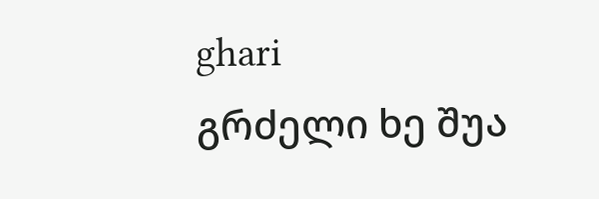ghari
გრძელი ხე შუა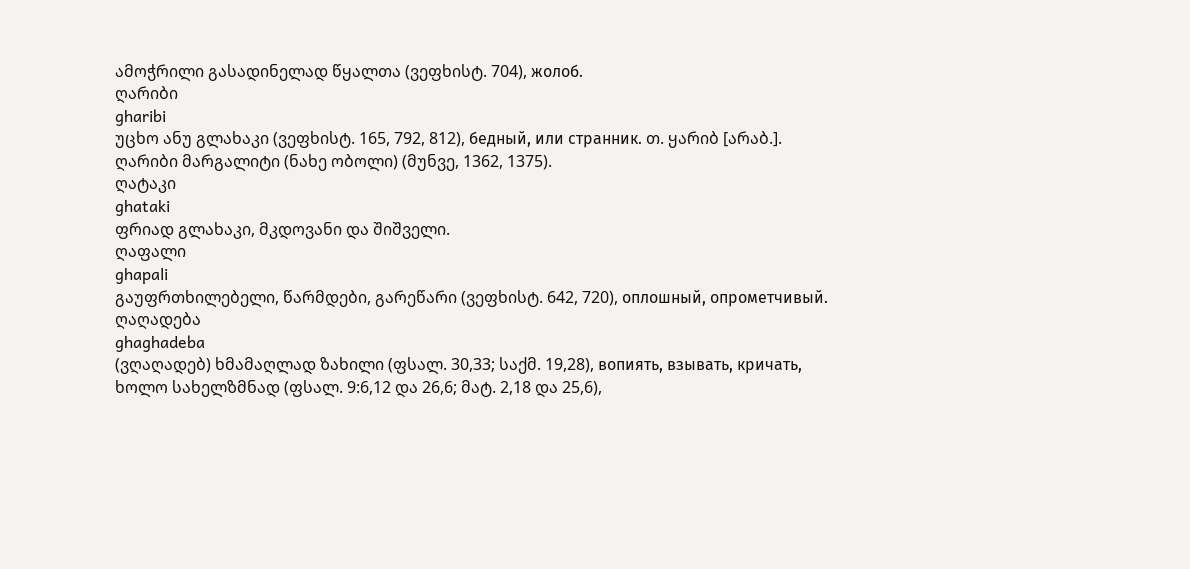ამოჭრილი გასადინელად წყალთა (ვეფხისტ. 704), жолоб.
ღარიბი
gharibi
უცხო ანუ გლახაკი (ვეფხისტ. 165, 792, 812), бедный, или странник. თ. ყარიბ [არაბ.].
ღარიბი მარგალიტი (ნახე ობოლი) (მუნვე, 1362, 1375).
ღატაკი
ghataki
ფრიად გლახაკი, მკდოვანი და შიშველი.
ღაფალი
ghapali
გაუფრთხილებელი, წარმდები, გარეწარი (ვეფხისტ. 642, 720), оплошный, опрометчивый.
ღაღადება
ghaghadeba
(ვღაღადებ) ხმამაღლად ზახილი (ფსალ. 30,33; საქმ. 19,28), вопиять, взывать, кричать, ხოლო სახელზმნად (ფსალ. 9:6,12 და 26,6; მატ. 2,18 და 25,6),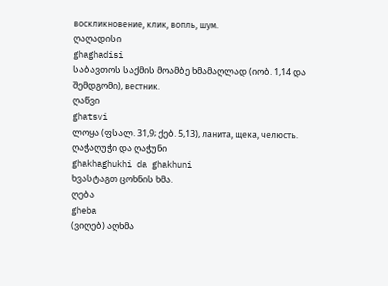воскликновение, клик, вопль, шум.
ღაღადისი
ghaghadisi
საბავთოს საქმის მოამბე ხმამაღლად (იობ. 1,14 და შემდგომი), вестник.
ღაწვი
ghatsvi
ლოყა (ფსალ. 31,9; ქებ. 5,13), ланита, щека, челюсть.
ღაჭაღუჭი და ღაჭუნი
ghakhaghukhi da ghakhuni
ხვასტაგთ ცოხნის ხმა.
ღება
gheba
(ვიღებ) აღხმა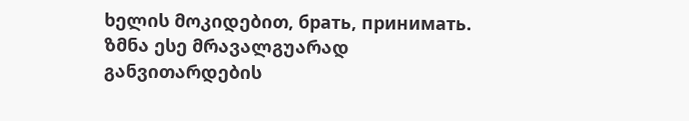ხელის მოკიდებით, брать, принимать. ზმნა ესე მრავალგუარად განვითარდების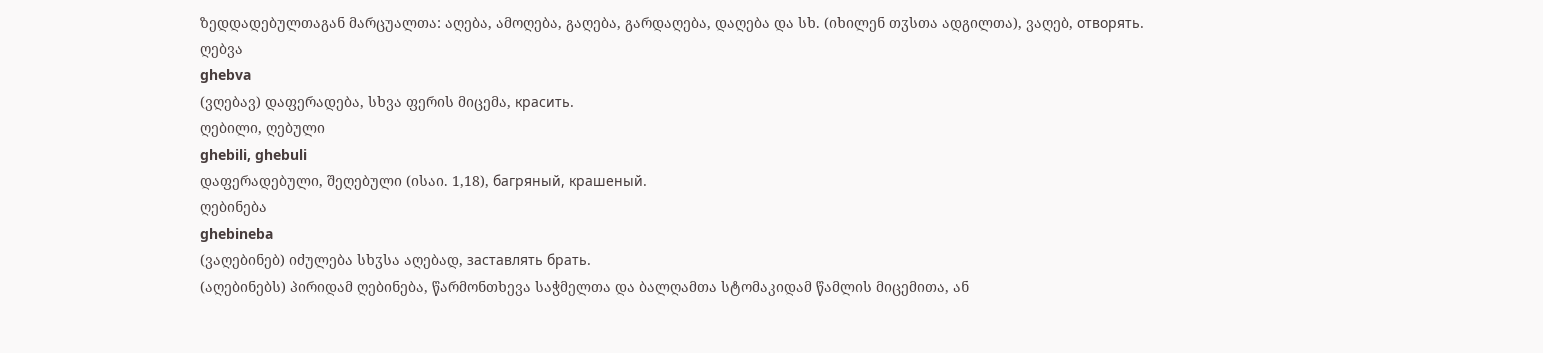ზედდადებულთაგან მარცუალთა: აღება, ამოღება, გაღება, გარდაღება, დაღება და სხ. (იხილენ თჳსთა ადგილთა), ვაღებ, отворять.
ღებვა
ghebva
(ვღებავ) დაფერადება, სხვა ფერის მიცემა, красить.
ღებილი, ღებული
ghebili, ghebuli
დაფერადებული, შეღებული (ისაი. 1,18), багряный, крашеный.
ღებინება
ghebineba
(ვაღებინებ) იძულება სხჳსა აღებად, заставлять брать.
(აღებინებს) პირიდამ ღებინება, წარმონთხევა საჭმელთა და ბალღამთა სტომაკიდამ წამლის მიცემითა, ან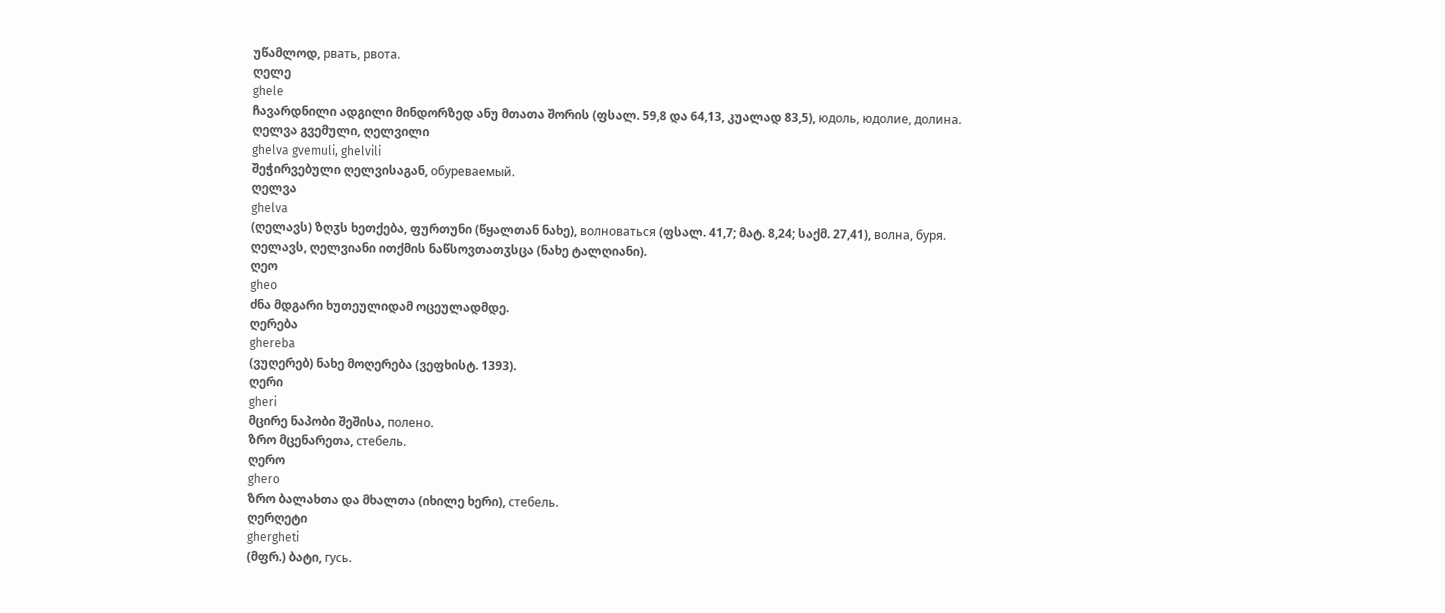უწამლოდ, рвать, рвота.
ღელე
ghele
ჩავარდნილი ადგილი მინდორზედ ანუ მთათა შორის (ფსალ. 59,8 და 64,13, კუალად 83,5), юдоль, юдолие, долина.
ღელვა გვემული, ღელვილი
ghelva gvemuli, ghelvili
შეჭირვებული ღელვისაგან, обуреваемый.
ღელვა
ghelva
(ღელავს) ზღჳს ხეთქება, ფურთუნი (წყალთან ნახე), волноваться (ფსალ. 41,7; მატ. 8,24; საქმ. 27,41), волна, буря.
ღელავს, ღელვიანი ითქმის ნაწსოვთათჳსცა (ნახე ტალღიანი).
ღეო
gheo
ძნა მდგარი ხუთეულიდამ ოცეულადმდე.
ღერება
ghereba
(ვუღერებ) ნახე მოღერება (ვეფხისტ. 1393).
ღერი
gheri
მცირე ნაპობი შეშისა, полено.
ზრო მცენარეთა, стебель.
ღერო
ghero
ზრო ბალახთა და მხალთა (იხილე ხერი), стебель.
ღერღეტი
ghergheti
(მფრ.) ბატი, гусь.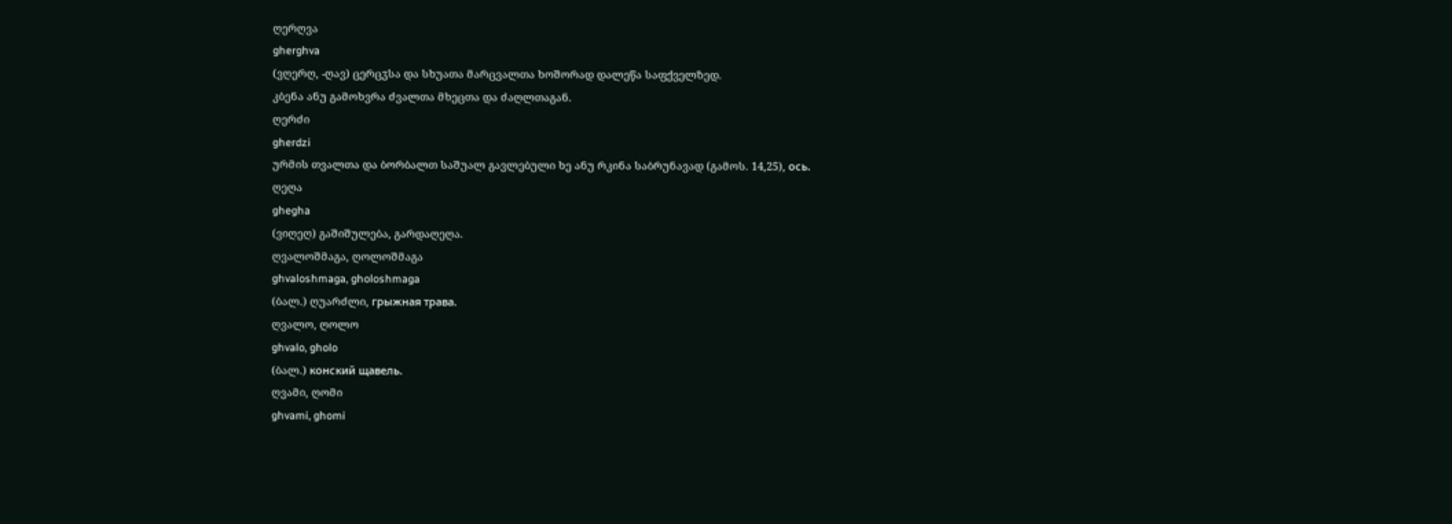ღერღვა
gherghva
(ვღერღ, -ღავ) ცერცჳსა და სხუათა მარცვალთა ხოშორად დალეწა საფქველზედ.
კბენა ანუ გამოხვრა ძვალთა მხეცთა და ძაღლთაგან.
ღერძი
gherdzi
ურმის თვალთა და ბორბალთ საშუალ გავლებული ხე ანუ რკინა საბრუნავად (გამოს. 14,25), ось.
ღეღა
ghegha
(ვიღეღ) გაშიშულება, გარდაღეღა.
ღვალოშმაგა, ღოლოშმაგა
ghvaloshmaga, gholoshmaga
(ბალ.) ღუარძლი, грыжная трава.
ღვალო, ღოლო
ghvalo, gholo
(ბალ.) конский щавель.
ღვამი, ღომი
ghvami, ghomi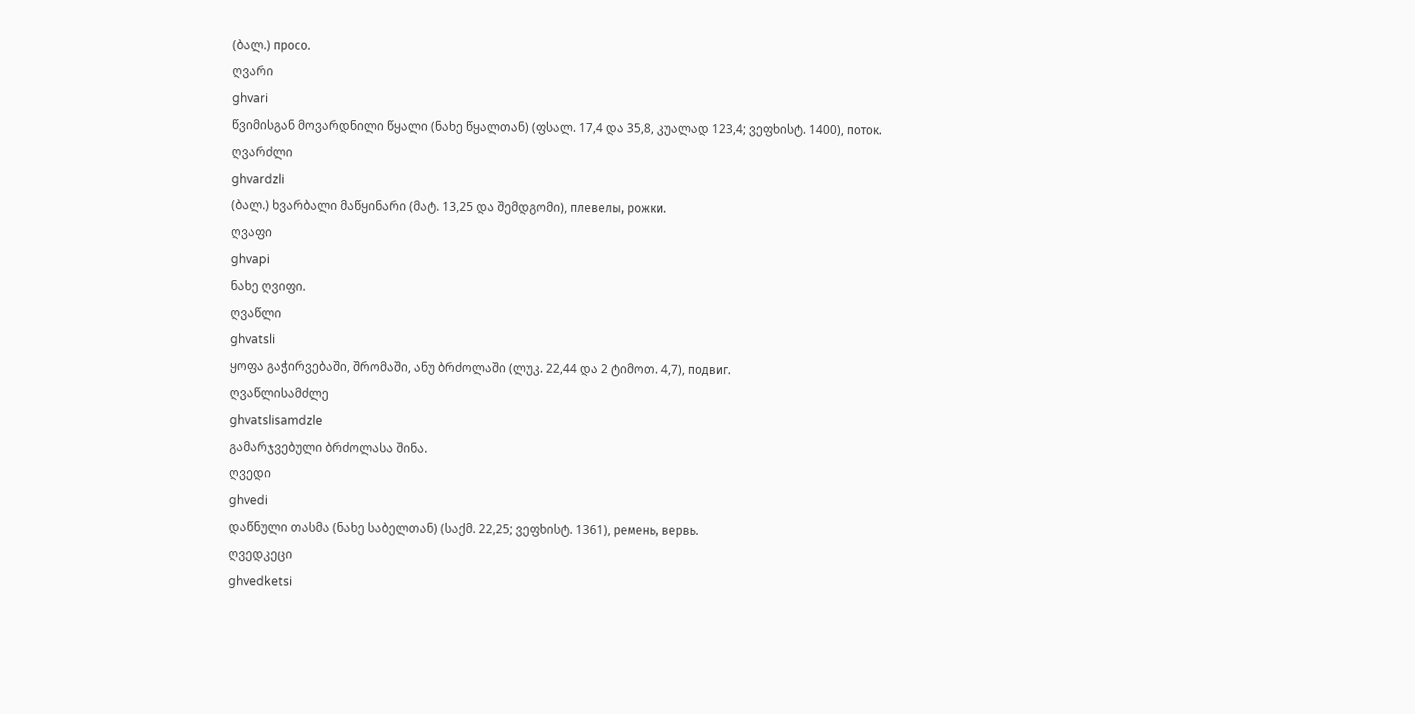(ბალ.) просо.
ღვარი
ghvari
წვიმისგან მოვარდნილი წყალი (ნახე წყალთან) (ფსალ. 17,4 და 35,8, კუალად 123,4; ვეფხისტ. 1400), поток.
ღვარძლი
ghvardzli
(ბალ.) ხვარბალი მაწყინარი (მატ. 13,25 და შემდგომი), плевелы, рожки.
ღვაფი
ghvapi
ნახე ღვიფი.
ღვაწლი
ghvatsli
ყოფა გაჭირვებაში, შრომაში, ანუ ბრძოლაში (ლუკ. 22,44 და 2 ტიმოთ. 4,7), подвиг.
ღვაწლისამძლე
ghvatslisamdzle
გამარჯვებული ბრძოლასა შინა.
ღვედი
ghvedi
დაწნული თასმა (ნახე საბელთან) (საქმ. 22,25; ვეფხისტ. 1361), ремень, вервь.
ღვედკეცი
ghvedketsi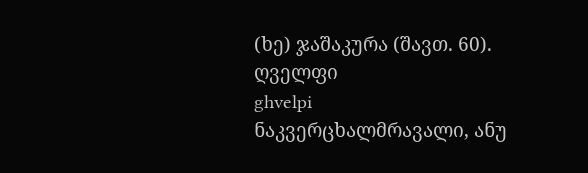(ხე) ჯაშაკურა (შავთ. 60).
ღველფი
ghvelpi
ნაკვერცხალმრავალი, ანუ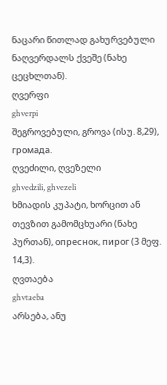ნაცარი წითლად გახურვებული ნაღვერდალს ქვეშე (ნახე ცეცხლთან).
ღვერფი
ghverpi
შეგროვებული, გროვა (ისუ. 8,29), громада.
ღვეძილი, ღვეზელი
ghvedzili, ghvezeli
ხმიადის კუპატი, ხორცით ან თევზით გამომცხუარი (ნახე პურთან), опреснок, пирог (3 მეფ. 14,3).
ღვთაება
ghvtaeba
არსება, ანუ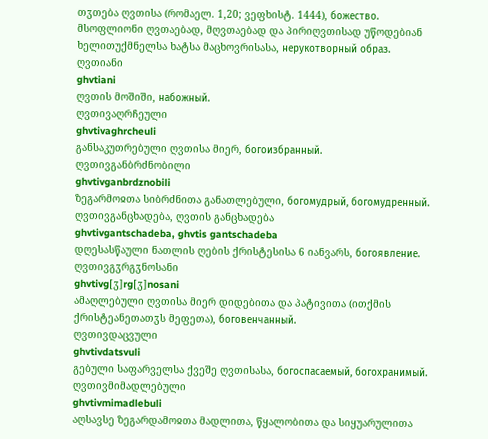თჳთება ღვთისა (რომაელ. 1,20; ვეფხისტ. 1444), божество.
მსოფლიონი ღვთაებად, მღვთაებად და პირიღვთისად უწოდებიან ხელითუქმნელსა ხატსა მაცხოვრისასა, нерукотворный образ.
ღვთიანი
ghvtiani
ღვთის მოშიში, набожный.
ღვთივაღრჩეული
ghvtivaghrcheuli
განსაკუთრებული ღვთისა მიერ, богоизбранный.
ღვთივგანბრძნობილი
ghvtivganbrdznobili
ზეგარმოჲთა სიბრძნითა განათლებული, богомудрый, богомудренный.
ღვთივგანცხადება, ღვთის განცხადება
ghvtivgantschadeba, ghvtis gantschadeba
დღესასწაული ნათლის ღების ქრისტესისა 6 იანვარს, богоявление.
ღვთივგჳრგჳნოსანი
ghvtivg[ჳ]rg[ჳ]nosani
ამაღლებული ღვთისა მიერ დიდებითა და პატივითა (ითქმის ქრისტეანეთათჳს მეფეთა), боговенчанный.
ღვთივდაცვული
ghvtivdatsvuli
გებული საფარველსა ქვეშე ღვთისასა, богоспасаемый, богохранимый.
ღვთივმიმადლებული
ghvtivmimadlebuli
აღსავსე ზეგარდამოჲთა მადლითა, წყალობითა და სიყუარულითა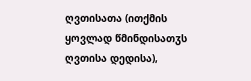ღვთისათა (ითქმის ყოვლად წმინდისათჳს ღვთისა დედისა),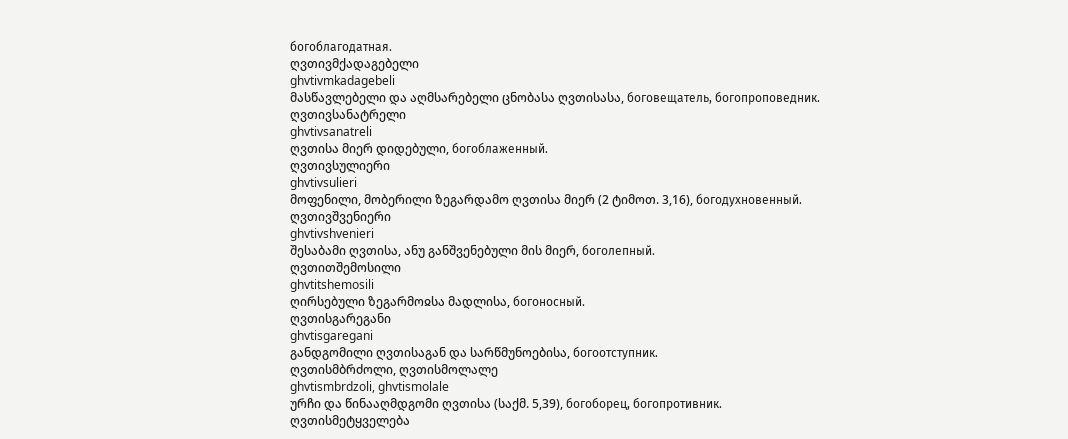богоблагодатная.
ღვთივმქადაგებელი
ghvtivmkadagebeli
მასწავლებელი და აღმსარებელი ცნობასა ღვთისასა, боговещатель, богопроповедник.
ღვთივსანატრელი
ghvtivsanatreli
ღვთისა მიერ დიდებული, богоблаженный.
ღვთივსულიერი
ghvtivsulieri
მოფენილი, მობერილი ზეგარდამო ღვთისა მიერ (2 ტიმოთ. 3,16), богодухновенный.
ღვთივშვენიერი
ghvtivshvenieri
შესაბამი ღვთისა, ანუ განშვენებული მის მიერ, боголепный.
ღვთითშემოსილი
ghvtitshemosili
ღირსებული ზეგარმოჲსა მადლისა, богоносный.
ღვთისგარეგანი
ghvtisgaregani
განდგომილი ღვთისაგან და სარწმუნოებისა, богоотступник.
ღვთისმბრძოლი, ღვთისმოლალე
ghvtismbrdzoli, ghvtismolale
ურჩი და წინააღმდგომი ღვთისა (საქმ. 5,39), богоборец, богопротивник.
ღვთისმეტყველება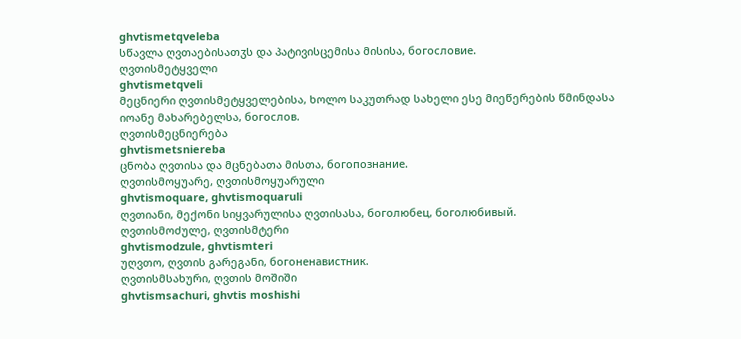ghvtismetqveleba
სწავლა ღვთაებისათჳს და პატივისცემისა მისისა, богословие.
ღვთისმეტყველი
ghvtismetqveli
მეცნიერი ღვთისმეტყველებისა, ხოლო საკუთრად სახელი ესე მიეწერების წმინდასა იოანე მახარებელსა, богослов.
ღვთისმეცნიერება
ghvtismetsniereba
ცნობა ღვთისა და მცნებათა მისთა, богопознание.
ღვთისმოყუარე, ღვთისმოყუარული
ghvtismoquare, ghvtismoquaruli
ღვთიანი, მექონი სიყვარულისა ღვთისასა, боголюбец, боголюбивый.
ღვთისმოძულე, ღვთისმტერი
ghvtismodzule, ghvtismteri
უღვთო, ღვთის გარეგანი, богоненавистник.
ღვთისმსახური, ღვთის მოშიში
ghvtismsachuri, ghvtis moshishi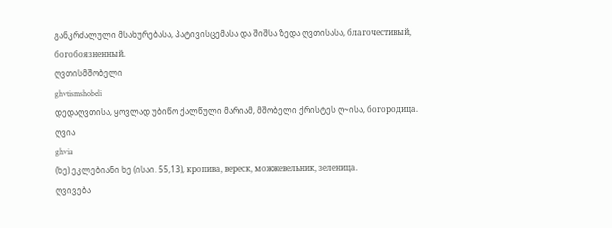განკრძალული მსახურებასა, პატივისცემასა და შიშსა ზედა ღვთისასა, благочестивый, богобоязненный.
ღვთისმშობელი
ghvtismshobeli
დედაღვთისა, ყოვლად უბიწო ქალწული მარიამ, მშობელი ქრისტეს ღ~ისა, богородица.
ღვია
ghvia
(ხე) ეკლებიანი ხე (ისაი. 55,13), кропива, вереск, можжевельник, зеленица.
ღვივება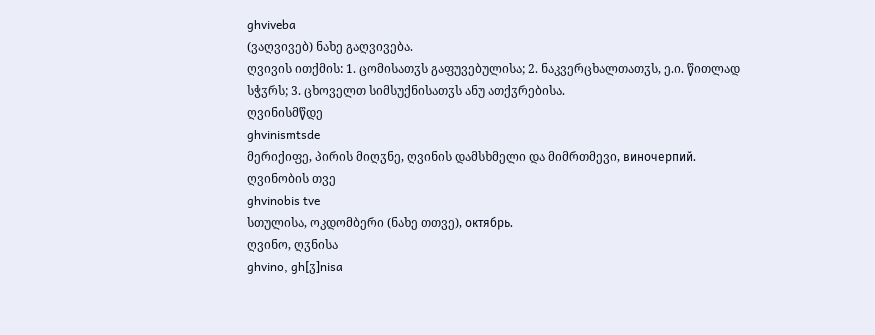ghviveba
(ვაღვივებ) ნახე გაღვივება.
ღვივის ითქმის: 1. ცომისათჳს გაფუვებულისა; 2. ნაკვერცხალთათჳს, ე.ი. წითლად სჭჳრს; 3. ცხოველთ სიმსუქნისათჳს ანუ ათქჳრებისა.
ღვინისმწდე
ghvinismtsde
მერიქიფე, პირის მიღჳნე, ღვინის დამსხმელი და მიმრთმევი, виночерпий.
ღვინობის თვე
ghvinobis tve
სთულისა, ოკდომბერი (ნახე თთვე), октябрь.
ღვინო, ღჳნისა
ghvino, gh[ჳ]nisa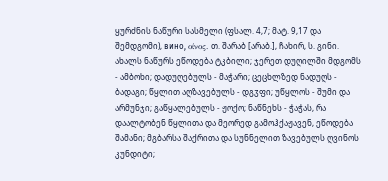ყურძნის ნაწური სასმელი (ფსალ. 4,7; მატ. 9,17 და შემდგომი), вино, οίνος. თ. შარაბ [არაბ.], ჩახირ, ს. გინი. ახალს ნაწურს ეწოდება ტკბილი; ჯერეთ დუღილში მდგომს - ამბოხი; დადუღებულს - მაჭარი; ცეცხლზედ ნადუღს - ბადაგი; წყლით აღზავებულს - დგჳფი; უწყლოს - შუმი და არმუნჯი; გაწყალებულს - ჟოქო; ნაწნეხს - ჭაჭას, რა დაალტობენ წყლითა და მეორედ გამოჰქაჟავენ, ეწოდება შამანი; მგბარსა შაქრითა და სუნნელით ზავებულს ღვინოს კუნდიტი;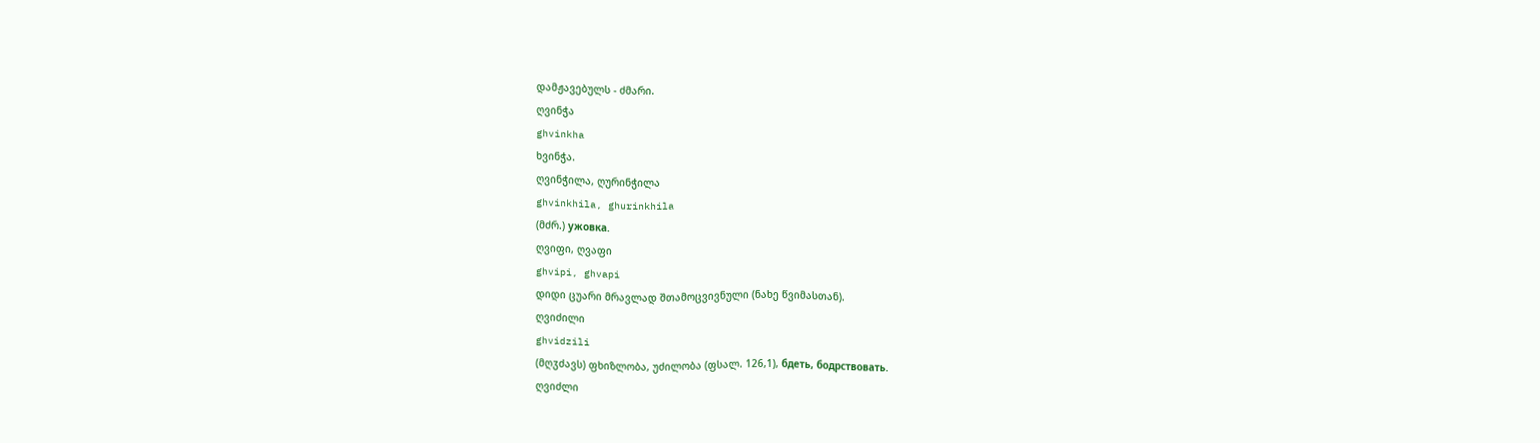დამჟავებულს - ძმარი.
ღვინჭა
ghvinkha
ხვინჭა.
ღვინჭილა, ღურინჭილა
ghvinkhila, ghurinkhila
(მძრ.) ужовка.
ღვიფი, ღვაფი
ghvipi, ghvapi
დიდი ცუარი მრავლად შთამოცვივნული (ნახე წვიმასთან).
ღვიძილი
ghvidzili
(მღჳძავს) ფხიზლობა, უძილობა (ფსალ. 126,1), бдеть, бодрствовать.
ღვიძლი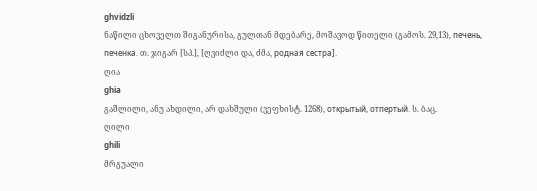ghvidzli
ნაწილი ცხოველთ შიგანურისა, გულთან მდებარე, მოშავოდ წითელი (გამოს. 29,13), печень, печенка. თ. ჯიგარ [სპ.], [ღვიძლი და, ძმა, родная сестра].
ღია
ghia
გაშლილი, ანუ ახდილი, არ დახშული (ვეფხისტ. 1268), открытый, отпертый. ს. ბაც.
ღილი
ghili
მრგუალი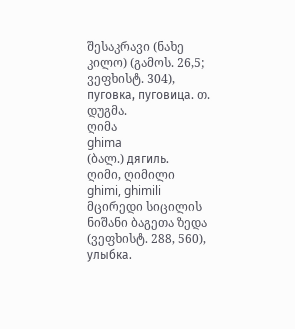შესაკრავი (ნახე კილო) (გამოს. 26,5; ვეფხისტ. 304), пуговка, пуговица. თ. დუგმა.
ღიმა
ghima
(ბალ.) дягиль.
ღიმი, ღიმილი
ghimi, ghimili
მცირედი სიცილის ნიშანი ბაგეთა ზედა (ვეფხისტ. 288, 560), улыбка.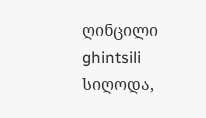ღინცილი
ghintsili
სიღოდა,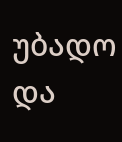უბადო და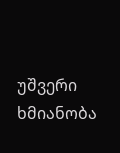უშვერი ხმიანობა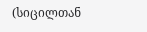(სიცილთან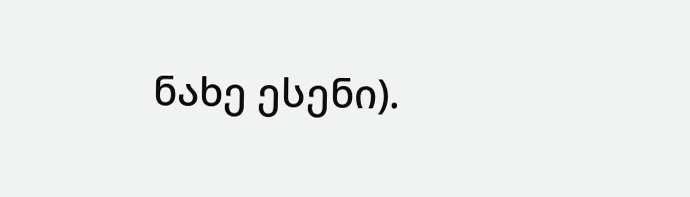ნახე ესენი).